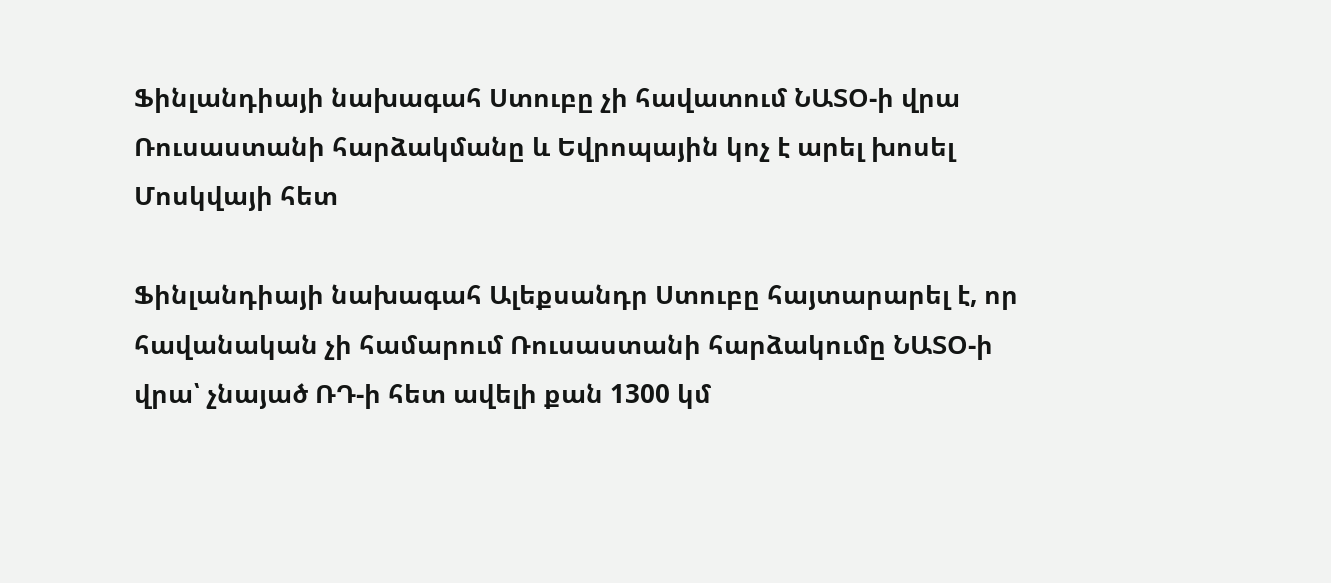Ֆինլանդիայի նախագահ Ստուբը չի հավատում ՆԱՏՕ-ի վրա Ռուսաստանի հարձակմանը և Եվրոպային կոչ է արել խոսել Մոսկվայի հետ

Ֆինլանդիայի նախագահ Ալեքսանդր Ստուբը հայտարարել է, որ հավանական չի համարում Ռուսաստանի հարձակումը ՆԱՏՕ-ի վրա՝ չնայած ՌԴ-ի հետ ավելի քան 1300 կմ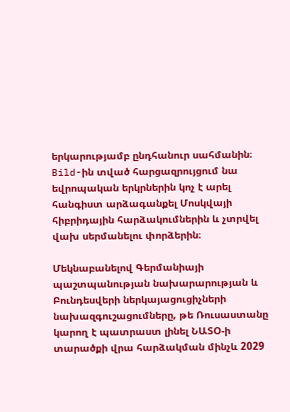երկարությամբ ընդհանուր սահմանին։ Bild-ին տված հարցազրույցում նա եվրոպական երկրներին կոչ է արել հանգիստ արձագանքել Մոսկվայի հիբրիդային հարձակումներին և չտրվել վախ սերմանելու փորձերին։

Մեկնաբանելով Գերմանիայի պաշտպանության նախարարության և Բունդեսվերի ներկայացուցիչների նախազգուշացումները, թե Ռուսաստանը կարող է պատրաստ լինել ՆԱՏՕ-ի տարածքի վրա հարձակման մինչև 2029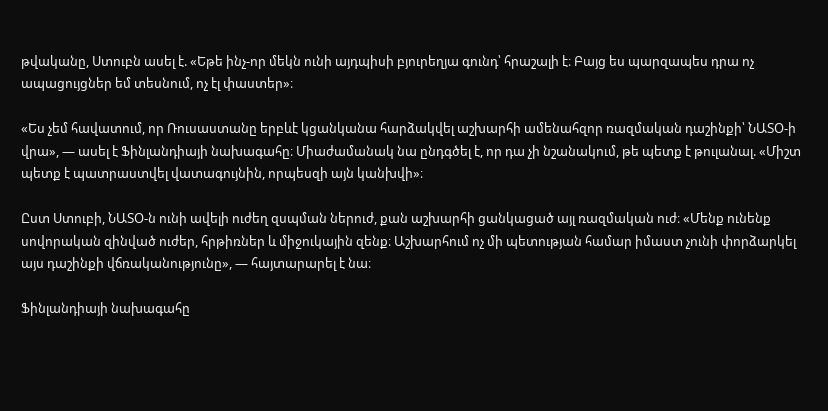թվականը, Ստուբն ասել է. «Եթե ինչ-որ մեկն ունի այդպիսի բյուրեղյա գունդ՝ հրաշալի է։ Բայց ես պարզապես դրա ոչ ապացույցներ եմ տեսնում, ոչ էլ փաստեր»։

«Ես չեմ հավատում, որ Ռուսաստանը երբևէ կցանկանա հարձակվել աշխարհի ամենահզոր ռազմական դաշինքի՝ ՆԱՏՕ-ի վրա», — ասել է Ֆինլանդիայի նախագահը։ Միաժամանակ նա ընդգծել է, որ դա չի նշանակում, թե պետք է թուլանալ. «Միշտ պետք է պատրաստվել վատագույնին, որպեսզի այն կանխվի»։

Ըստ Ստուբի, ՆԱՏՕ-ն ունի ավելի ուժեղ զսպման ներուժ, քան աշխարհի ցանկացած այլ ռազմական ուժ։ «Մենք ունենք սովորական զինված ուժեր, հրթիռներ և միջուկային զենք։ Աշխարհում ոչ մի պետության համար իմաստ չունի փորձարկել այս դաշինքի վճռականությունը», — հայտարարել է նա։

Ֆինլանդիայի նախագահը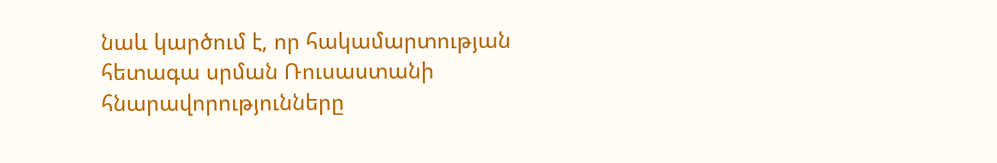նաև կարծում է, որ հակամարտության հետագա սրման Ռուսաստանի հնարավորությունները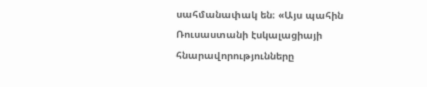սահմանափակ են։ «Այս պահին Ռուսաստանի էսկալացիայի հնարավորությունները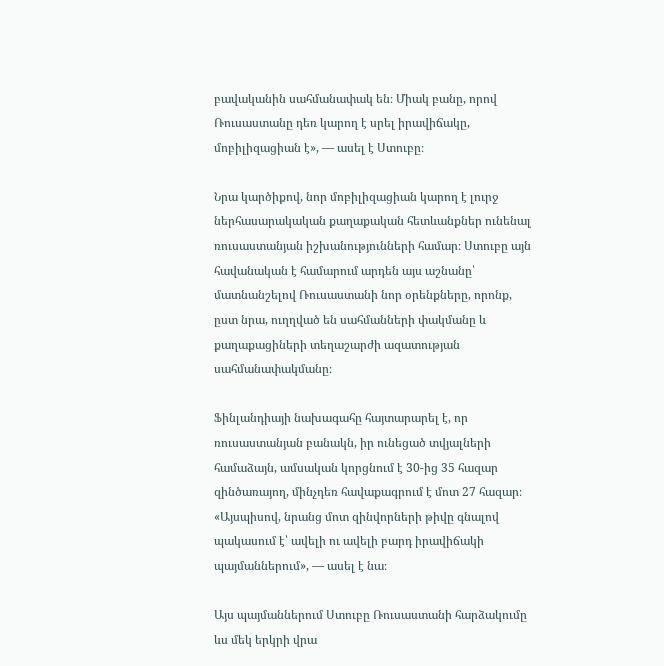բավականին սահմանափակ են։ Միակ բանը, որով Ռուսաստանը դեռ կարող է սրել իրավիճակը, մոբիլիզացիան է», — ասել է Ստուբը։

Նրա կարծիքով, նոր մոբիլիզացիան կարող է լուրջ ներհասարակական քաղաքական հետևանքներ ունենալ ռուսաստանյան իշխանությունների համար։ Ստուբը այն հավանական է համարում արդեն այս աշնանը՝ մատնանշելով Ռուսաստանի նոր օրենքները, որոնք, ըստ նրա, ուղղված են սահմանների փակմանը և քաղաքացիների տեղաշարժի ազատության սահմանափակմանը։

Ֆինլանդիայի նախագահը հայտարարել է, որ ռուսաստանյան բանակն, իր ունեցած տվյալների համաձայն, ամսական կորցնում է 30-ից 35 հազար զինծառայող, մինչդեռ հավաքագրում է մոտ 27 հազար։ «Այսպիսով, նրանց մոտ զինվորների թիվը գնալով պակասում է՝ ավելի ու ավելի բարդ իրավիճակի պայմաններում», — ասել է նա։

Այս պայմաններում Ստուբը Ռուսաստանի հարձակումը ևս մեկ երկրի վրա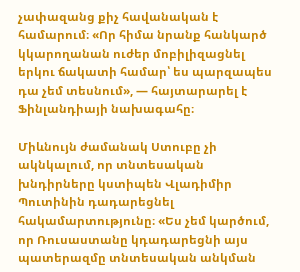չափազանց քիչ հավանական է համարում։ «Որ հիմա նրանք հանկարծ կկարողանան ուժեր մոբիլիզացնել երկու ճակատի համար՝ ես պարզապես դա չեմ տեսնում», — հայտարարել է Ֆինլանդիայի նախագահը։

Միևնույն ժամանակ Ստուբը չի ակնկալում, որ տնտեսական խնդիրները կստիպեն Վլադիմիր Պուտինին դադարեցնել հակամարտությունը։ «Ես չեմ կարծում, որ Ռուսաստանը կդադարեցնի այս պատերազմը տնտեսական անկման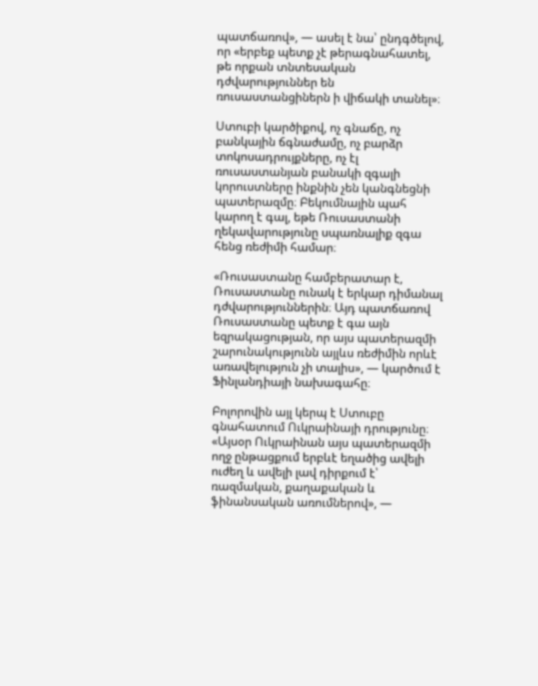պատճառով», — ասել է նա՝ ընդգծելով, որ «երբեք պետք չէ թերագնահատել, թե որքան տնտեսական դժվարություններ են ռուսաստանցիներն ի վիճակի տանել»։

Ստուբի կարծիքով, ոչ գնաճը, ոչ բանկային ճգնաժամը, ոչ բարձր տոկոսադրույքները, ոչ էլ ռուսաստանյան բանակի զգալի կորուստները ինքնին չեն կանգնեցնի պատերազմը։ Բեկումնային պահ կարող է գալ, եթե Ռուսաստանի ղեկավարությունը սպառնալիք զգա հենց ռեժիմի համար։

«Ռուսաստանը համբերատար է, Ռուսաստանը ունակ է երկար դիմանալ դժվարություններին։ Այդ պատճառով Ռուսաստանը պետք է գա այն եզրակացության, որ այս պատերազմի շարունակությունն այլևս ռեժիմին որևէ առավելություն չի տալիս», — կարծում է Ֆինլանդիայի նախագահը։

Բոլորովին այլ կերպ է Ստուբը գնահատում Ուկրաինայի դրությունը։ «Այսօր Ուկրաինան այս պատերազմի ողջ ընթացքում երբևէ եղածից ավելի ուժեղ և ավելի լավ դիրքում է՝ ռազմական, քաղաքական և ֆինանսական առումներով», —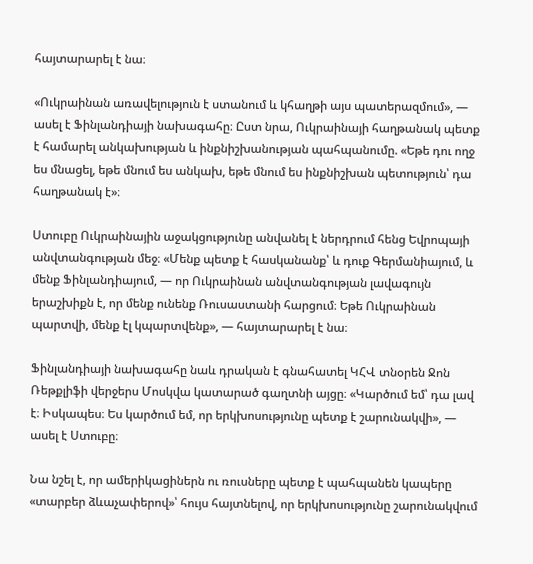հայտարարել է նա։

«Ուկրաինան առավելություն է ստանում և կհաղթի այս պատերազմում», — ասել է Ֆինլանդիայի նախագահը։ Ըստ նրա, Ուկրաինայի հաղթանակ պետք է համարել անկախության և ինքնիշխանության պահպանումը. «Եթե դու ողջ ես մնացել, եթե մնում ես անկախ, եթե մնում ես ինքնիշխան պետություն՝ դա հաղթանակ է»։

Ստուբը Ուկրաինային աջակցությունը անվանել է ներդրում հենց Եվրոպայի անվտանգության մեջ։ «Մենք պետք է հասկանանք՝ և դուք Գերմանիայում, և մենք Ֆինլանդիայում, — որ Ուկրաինան անվտանգության լավագույն երաշխիքն է, որ մենք ունենք Ռուսաստանի հարցում։ Եթե Ուկրաինան պարտվի, մենք էլ կպարտվենք», — հայտարարել է նա։

Ֆինլանդիայի նախագահը նաև դրական է գնահատել ԿՀՎ տնօրեն Ջոն Ռեթքլիֆի վերջերս Մոսկվա կատարած գաղտնի այցը։ «Կարծում եմ՝ դա լավ է։ Իսկապես։ Ես կարծում եմ, որ երկխոսությունը պետք է շարունակվի», — ասել է Ստուբը։

Նա նշել է, որ ամերիկացիներն ու ռուսները պետք է պահպանեն կապերը «տարբեր ձևաչափերով»՝ հույս հայտնելով, որ երկխոսությունը շարունակվում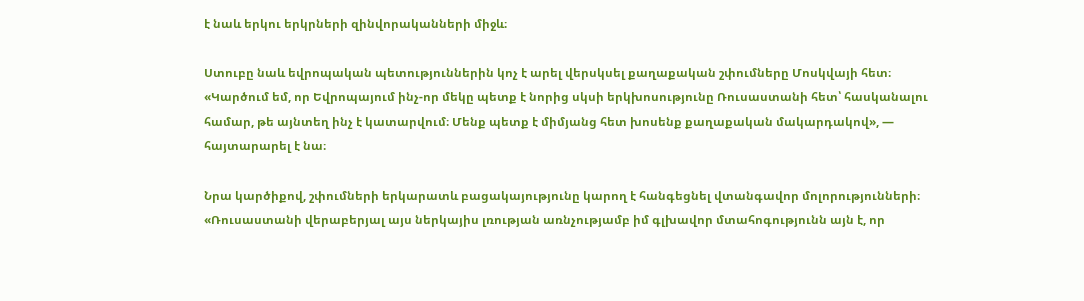է նաև երկու երկրների զինվորականների միջև։

Ստուբը նաև եվրոպական պետություններին կոչ է արել վերսկսել քաղաքական շփումները Մոսկվայի հետ։ «Կարծում եմ, որ Եվրոպայում ինչ-որ մեկը պետք է նորից սկսի երկխոսությունը Ռուսաստանի հետ՝ հասկանալու համար, թե այնտեղ ինչ է կատարվում։ Մենք պետք է միմյանց հետ խոսենք քաղաքական մակարդակով», — հայտարարել է նա։

Նրա կարծիքով, շփումների երկարատև բացակայությունը կարող է հանգեցնել վտանգավոր մոլորությունների։ «Ռուսաստանի վերաբերյալ այս ներկայիս լռության առնչությամբ իմ գլխավոր մտահոգությունն այն է, որ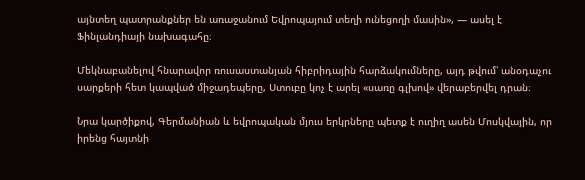այնտեղ պատրանքներ են առաջանում Եվրոպայում տեղի ունեցողի մասին», — ասել է Ֆինլանդիայի նախագահը։

Մեկնաբանելով հնարավոր ռուսաստանյան հիբրիդային հարձակումները, այդ թվում՝ անօդաչու սարքերի հետ կապված միջադեպերը, Ստուբը կոչ է արել «սառը գլխով» վերաբերվել դրան։

Նրա կարծիքով, Գերմանիան և եվրոպական մյուս երկրները պետք է ուղիղ ասեն Մոսկվային, որ իրենց հայտնի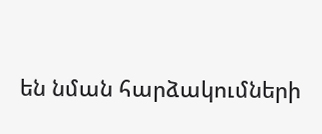են նման հարձակումների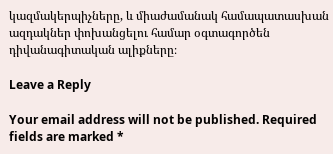կազմակերպիչները, և միաժամանակ համապատասխան ազդակներ փոխանցելու համար օգտագործեն դիվանագիտական ալիքները։

Leave a Reply

Your email address will not be published. Required fields are marked *